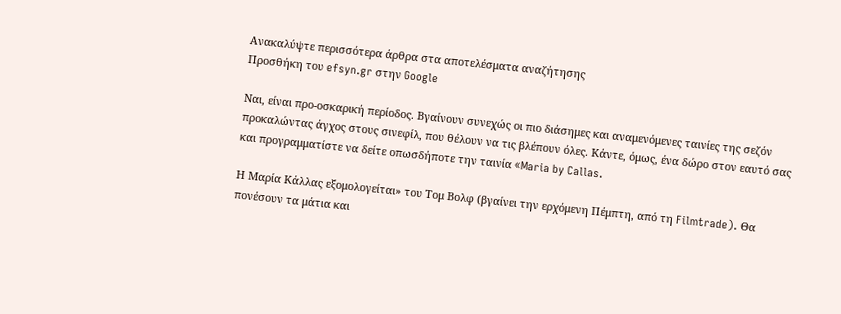Ανακαλύψτε περισσότερα άρθρα στα αποτελέσματα αναζήτησης
Προσθήκη του efsyn.gr στην Google

Ναι, είναι προ-οσκαρική περίοδος. Bγαίνουν συνεχώς οι πιο διάσημες και αναμενόμενες ταινίες της σεζόν προκαλώντας άγχος στους σινεφίλ, που θέλουν να τις βλέπουν όλες. Κάντε, όμως, ένα δώρο στον εαυτό σας και προγραμματίστε να δείτε οπωσδήποτε την ταινία «Maria by Callas.

Η Μαρία Κάλλας εξομολογείται» του Τομ Βολφ (βγαίνει την ερχόμενη Πέμπτη, από τη Filmtrade). Θα πονέσουν τα μάτια και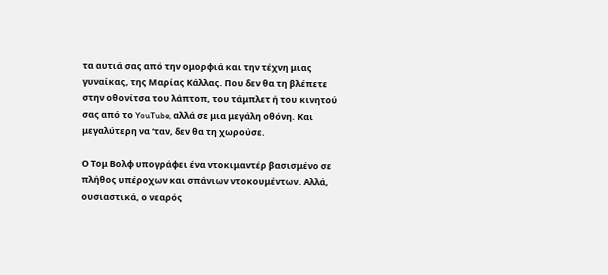τα αυτιά σας από την ομορφιά και την τέχνη μιας γυναίκας, της Μαρίας Κάλλας. Που δεν θα τη βλέπετε στην οθονίτσα του λάπτοπ, του τάμπλετ ή του κινητού σας από το YouTube, αλλά σε μια μεγάλη οθόνη. Και μεγαλύτερη να ‘ταν, δεν θα τη χωρούσε.

Ο Τομ Βολφ υπογράφει ένα ντοκιμαντέρ βασισμένο σε πλήθος υπέροχων και σπάνιων ντοκουμέντων. Αλλά, ουσιαστικά, ο νεαρός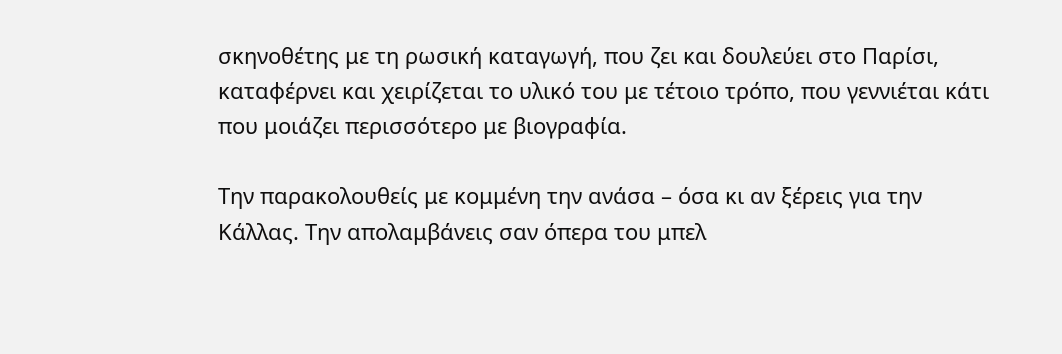σκηνοθέτης με τη ρωσική καταγωγή, που ζει και δουλεύει στο Παρίσι, καταφέρνει και χειρίζεται το υλικό του με τέτοιο τρόπο, που γεννιέται κάτι που μοιάζει περισσότερο με βιογραφία.

Την παρακολουθείς με κομμένη την ανάσα – όσα κι αν ξέρεις για την Κάλλας. Την απολαμβάνεις σαν όπερα του μπελ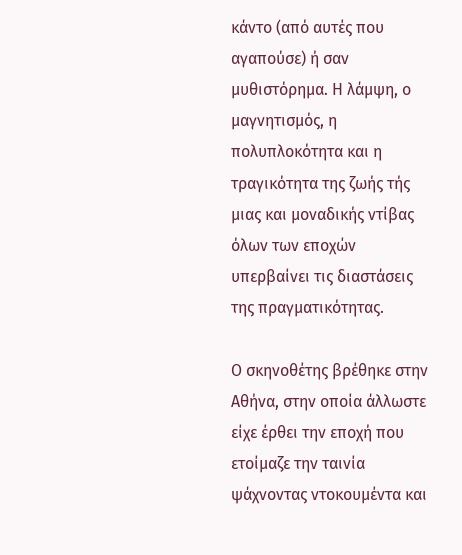κάντο (από αυτές που αγαπούσε) ή σαν μυθιστόρημα. Η λάμψη, ο μαγνητισμός, η πολυπλοκότητα και η τραγικότητα της ζωής τής μιας και μοναδικής ντίβας όλων των εποχών υπερβαίνει τις διαστάσεις της πραγματικότητας.

Ο σκηνοθέτης βρέθηκε στην Αθήνα, στην οποία άλλωστε είχε έρθει την εποχή που ετοίμαζε την ταινία ψάχνοντας ντοκουμέντα και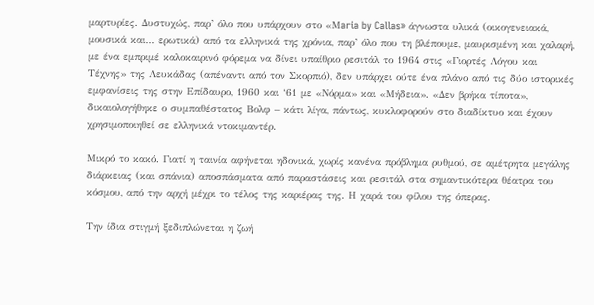μαρτυρίες. Δυστυχώς, παρ’ όλο που υπάρχουν στο «Μaria by Callas» άγνωστα υλικά (οικογενειακά, μουσικά και… ερωτικά) από τα ελληνικά της χρόνια, παρ’ όλο που τη βλέπουμε, μαυρισμένη και χαλαρή, με ένα εμπριμέ καλοκαιρινό φόρεμα να δίνει υπαίθριο ρεσιτάλ το 1964 στις «Γιορτές Λόγου και Τέχνης» της Λευκάδας (απέναντι από τον Σκορπιό), δεν υπάρχει ούτε ένα πλάνο από τις δύο ιστορικές εμφανίσεις της στην Επίδαυρο, 1960 και ‘61 με «Νόρμα» και «Μήδεια». «Δεν βρήκα τίποτα», δικαιολογήθηκε ο συμπαθέστατος Βολφ – κάτι λίγα, πάντως, κυκλοφορούν στο διαδίκτυο και έχουν χρησιμοποιηθεί σε ελληνικά ντοκιμαντέρ.

Μικρό το κακό. Γιατί η ταινία αφήνεται ηδονικά, χωρίς κανένα πρόβλημα ρυθμού, σε αμέτρητα μεγάλης διάρκειας (και σπάνια) αποσπάσματα από παραστάσεις και ρεσιτάλ στα σημαντικότερα θέατρα του κόσμου, από την αρχή μέχρι το τέλος της καριέρας της. Η χαρά του φίλου της όπερας.

Την ίδια στιγμή ξεδιπλώνεται η ζωή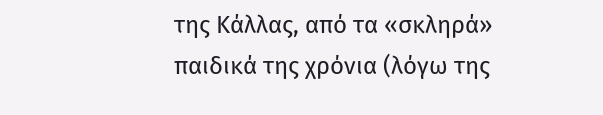της Κάλλας, από τα «σκληρά» παιδικά της χρόνια (λόγω της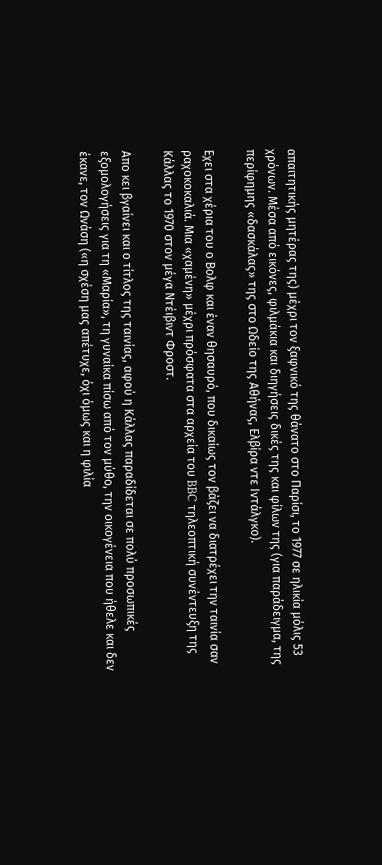απαιτητικής μητέρας της) μέχρι τον ξαφνικό της θάνατο στο Παρίσι, το 1977 σε ηλικία μόλις 53 χρόνων. Μέσα από εικόνες, φιλμάκια και διηγήσεις δικές της και φίλων της (για παράδειγμα, της περίφημης «δασκάλας» της στο Ωδείο της Αθήνας, Ελβίρα ντε Ιντάλγκο).

Εχει στα χέρια του ο Βολφ και έναν θησαυρό, που δικαίως τον βάζει να διατρέχει την ταινία σαν ραχοκοκαλιά. Μια «χαμένη» μέχρι πρόσφατα στα αρχεία του BBC τηλεοπτική συνέντευξη της Κάλλας το 1970 στον μέγα Ντέιβιντ Φροστ.

Απο κει βγαίνει και ο τίτλος της ταινίας, αφού η Κάλλας παραδίδεται σε πολύ προσωπικές εξομολογήσεις για τη «Μαρία», τη γυναίκα πίσω από τον μύθο, την οικογένεια που ήθελε και δεν έκανε, τον Ωνάση («η σχέση μας απέτυχε, όχι όμως και η φιλία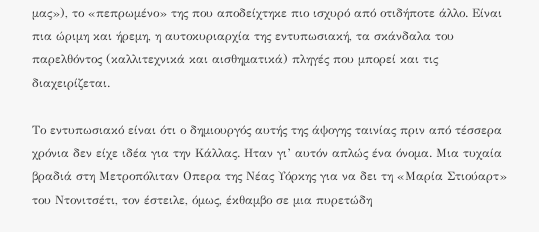μας»), το «πεπρωμένο» της που αποδείχτηκε πιο ισχυρό από οτιδήποτε άλλο. Είναι πια ώριμη και ήρεμη, η αυτοκυριαρχία της εντυπωσιακή, τα σκάνδαλα του παρελθόντος (καλλιτεχνικά και αισθηματικά) πληγές που μπορεί και τις διαχειρίζεται.

Το εντυπωσιακό είναι ότι ο δημιουργός αυτής της άψογης ταινίας πριν από τέσσερα χρόνια δεν είχε ιδέα για την Κάλλας. Ηταν γι’ αυτόν απλώς ένα όνομα. Μια τυχαία βραδιά στη Μετροπόλιταν Οπερα της Νέας Υόρκης για να δει τη «Μαρία Στιούαρτ» του Ντονιτσέτι, τον έστειλε, όμως, έκθαμβο σε μια πυρετώδη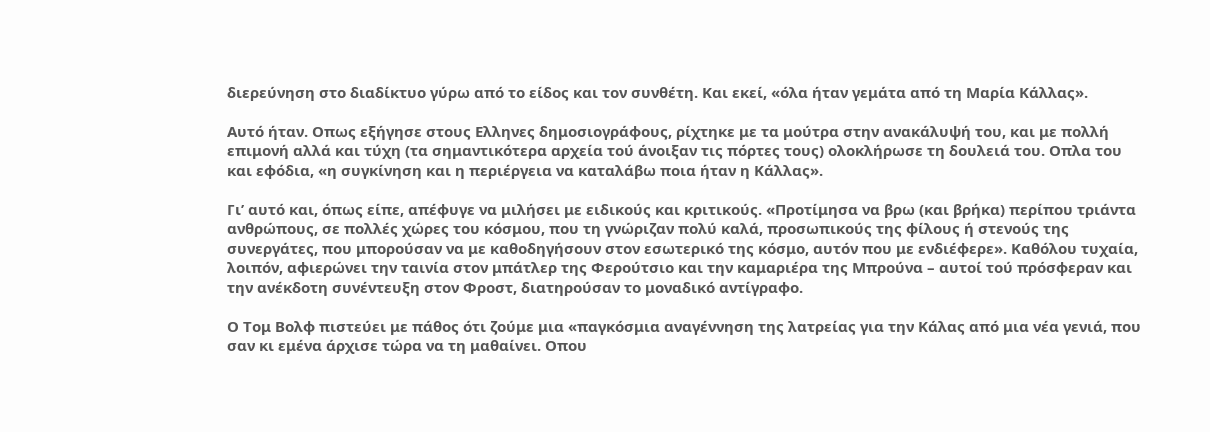διερεύνηση στο διαδίκτυο γύρω από το είδος και τον συνθέτη. Και εκεί, «όλα ήταν γεμάτα από τη Μαρία Κάλλας».

Αυτό ήταν. Οπως εξήγησε στους Ελληνες δημοσιογράφους, ρίχτηκε με τα μούτρα στην ανακάλυψή του, και με πολλή επιμονή αλλά και τύχη (τα σημαντικότερα αρχεία τού άνοιξαν τις πόρτες τους) ολοκλήρωσε τη δουλειά του. Οπλα του και εφόδια, «η συγκίνηση και η περιέργεια να καταλάβω ποια ήταν η Κάλλας».

Γι’ αυτό και, όπως είπε, απέφυγε να μιλήσει με ειδικούς και κριτικούς. «Προτίμησα να βρω (και βρήκα) περίπου τριάντα ανθρώπους, σε πολλές χώρες του κόσμου, που τη γνώριζαν πολύ καλά, προσωπικούς της φίλους ή στενούς της συνεργάτες, που μπορούσαν να με καθοδηγήσουν στον εσωτερικό της κόσμο, αυτόν που με ενδιέφερε». Καθόλου τυχαία, λοιπόν, αφιερώνει την ταινία στον μπάτλερ της Φερούτσιο και την καμαριέρα της Μπρούνα – αυτοί τού πρόσφεραν και την ανέκδοτη συνέντευξη στον Φροστ, διατηρούσαν το μοναδικό αντίγραφο.

Ο Τομ Βολφ πιστεύει με πάθος ότι ζούμε μια «παγκόσμια αναγέννηση της λατρείας για την Κάλας από μια νέα γενιά, που σαν κι εμένα άρχισε τώρα να τη μαθαίνει. Οπου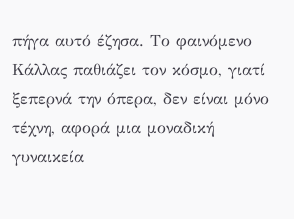πήγα αυτό έζησα. Το φαινόμενο Κάλλας παθιάζει τον κόσμο, γιατί ξεπερνά την όπερα, δεν είναι μόνο τέχνη, αφορά μια μοναδική γυναικεία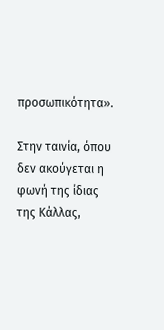προσωπικότητα».

Στην ταινία, όπου δεν ακούγεται η φωνή της ίδιας της Κάλλας,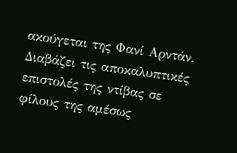ακούγεται της Φανί Αρντάν. Διαβάζει τις αποκαλυπτικές επιστολές της ντίβας σε φίλους της αμέσως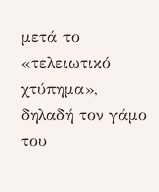μετά το «τελειωτικό χτύπημα», δηλαδή τον γάμο του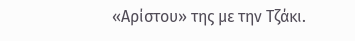«Αρίστου» της με την Τζάκι.